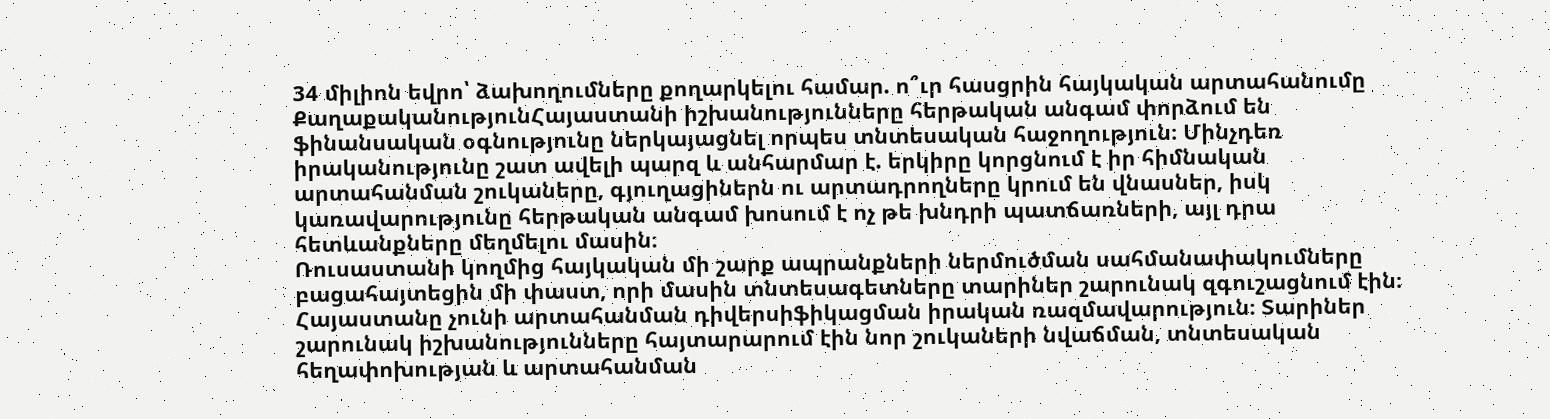34 միլիոն եվրո՝ ձախողումները քողարկելու համար. ո՞ւր հասցրին հայկական արտահանումը
ՔաղաքականությունՀայաստանի իշխանությունները հերթական անգամ փորձում են ֆինանսական օգնությունը ներկայացնել որպես տնտեսական հաջողություն։ Մինչդեռ իրականությունը շատ ավելի պարզ և անհարմար է. երկիրը կորցնում է իր հիմնական արտահանման շուկաները, գյուղացիներն ու արտադրողները կրում են վնասներ, իսկ կառավարությունը հերթական անգամ խոսում է ոչ թե խնդրի պատճառների, այլ դրա հետևանքները մեղմելու մասին։
Ռուսաստանի կողմից հայկական մի շարք ապրանքների ներմուծման սահմանափակումները բացահայտեցին մի փաստ, որի մասին տնտեսագետները տարիներ շարունակ զգուշացնում էին։ Հայաստանը չունի արտահանման դիվերսիֆիկացման իրական ռազմավարություն։ Տարիներ շարունակ իշխանությունները հայտարարում էին նոր շուկաների նվաճման, տնտեսական հեղափոխության և արտահանման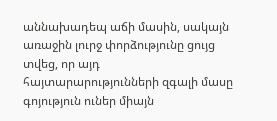աննախադեպ աճի մասին, սակայն առաջին լուրջ փորձությունը ցույց տվեց, որ այդ հայտարարությունների զգալի մասը գոյություն ուներ միայն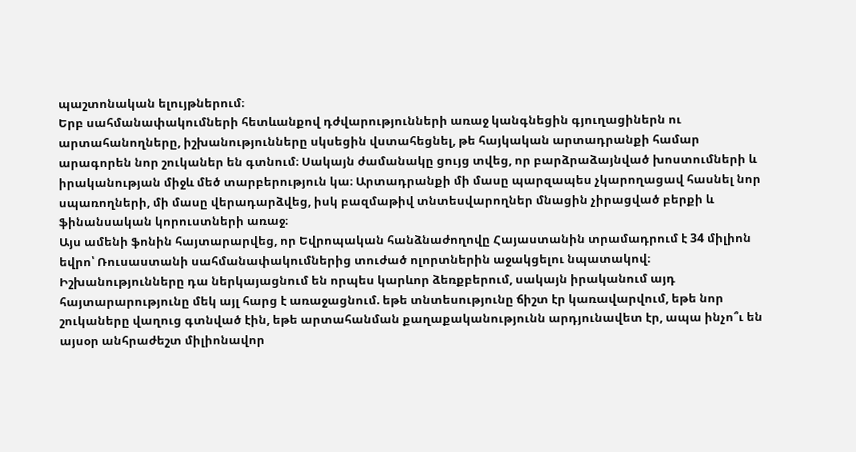պաշտոնական ելույթներում։
Երբ սահմանափակումների հետևանքով դժվարությունների առաջ կանգնեցին գյուղացիներն ու արտահանողները, իշխանությունները սկսեցին վստահեցնել, թե հայկական արտադրանքի համար արագորեն նոր շուկաներ են գտնում։ Սակայն ժամանակը ցույց տվեց, որ բարձրաձայնված խոստումների և իրականության միջև մեծ տարբերություն կա։ Արտադրանքի մի մասը պարզապես չկարողացավ հասնել նոր սպառողների, մի մասը վերադարձվեց, իսկ բազմաթիվ տնտեսվարողներ մնացին չիրացված բերքի և ֆինանսական կորուստների առաջ։
Այս ամենի ֆոնին հայտարարվեց, որ Եվրոպական հանձնաժողովը Հայաստանին տրամադրում է 34 միլիոն եվրո՝ Ռուսաստանի սահմանափակումներից տուժած ոլորտներին աջակցելու նպատակով։ Իշխանությունները դա ներկայացնում են որպես կարևոր ձեռքբերում, սակայն իրականում այդ հայտարարությունը մեկ այլ հարց է առաջացնում. եթե տնտեսությունը ճիշտ էր կառավարվում, եթե նոր շուկաները վաղուց գտնված էին, եթե արտահանման քաղաքականությունն արդյունավետ էր, ապա ինչո՞ւ են այսօր անհրաժեշտ միլիոնավոր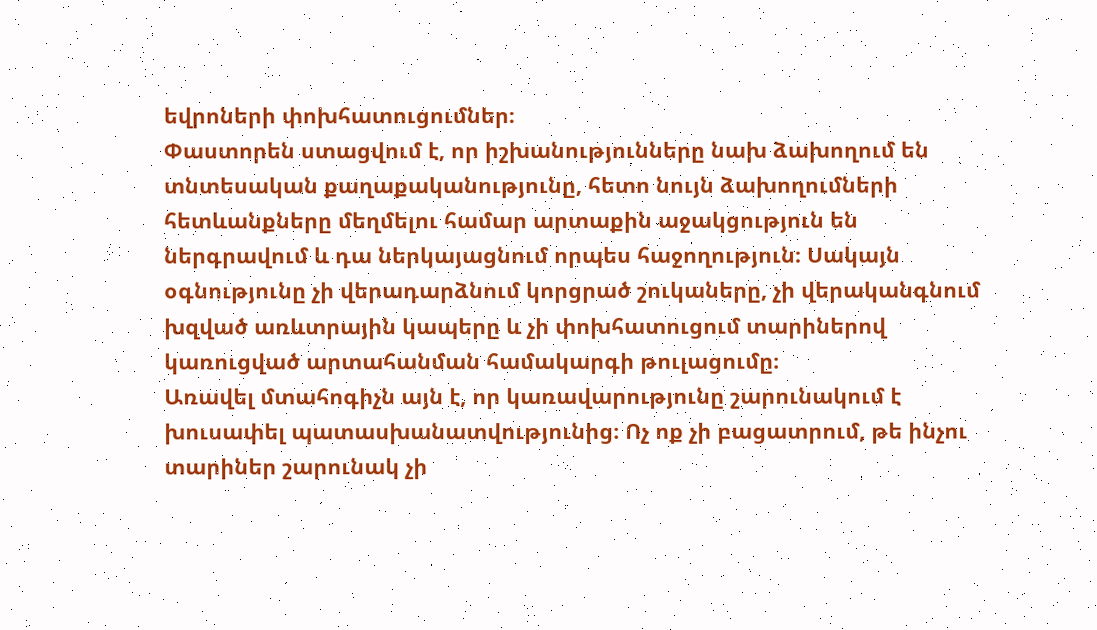եվրոների փոխհատուցումներ։
Փաստորեն ստացվում է, որ իշխանությունները նախ ձախողում են տնտեսական քաղաքականությունը, հետո նույն ձախողումների հետևանքները մեղմելու համար արտաքին աջակցություն են ներգրավում և դա ներկայացնում որպես հաջողություն։ Սակայն օգնությունը չի վերադարձնում կորցրած շուկաները, չի վերականգնում խզված առևտրային կապերը և չի փոխհատուցում տարիներով կառուցված արտահանման համակարգի թուլացումը։
Առավել մտահոգիչն այն է, որ կառավարությունը շարունակում է խուսափել պատասխանատվությունից։ Ոչ ոք չի բացատրում, թե ինչու տարիներ շարունակ չի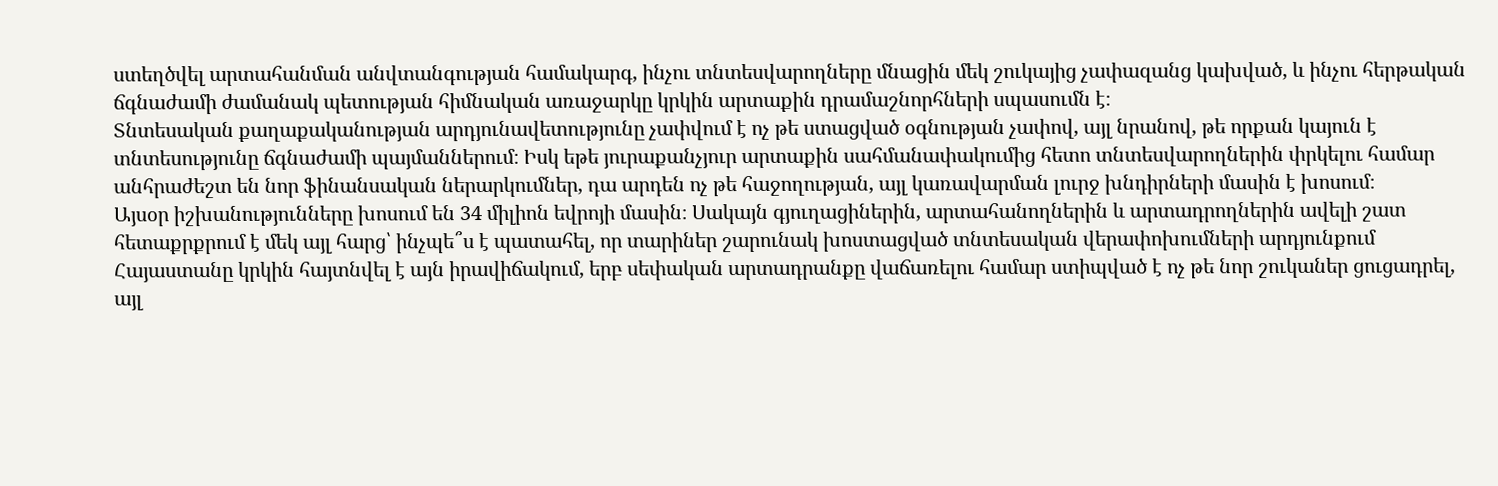ստեղծվել արտահանման անվտանգության համակարգ, ինչու տնտեսվարողները մնացին մեկ շուկայից չափազանց կախված, և ինչու հերթական ճգնաժամի ժամանակ պետության հիմնական առաջարկը կրկին արտաքին դրամաշնորհների սպասումն է։
Տնտեսական քաղաքականության արդյունավետությունը չափվում է ոչ թե ստացված օգնության չափով, այլ նրանով, թե որքան կայուն է տնտեսությունը ճգնաժամի պայմաններում։ Իսկ եթե յուրաքանչյուր արտաքին սահմանափակումից հետո տնտեսվարողներին փրկելու համար անհրաժեշտ են նոր ֆինանսական ներարկումներ, դա արդեն ոչ թե հաջողության, այլ կառավարման լուրջ խնդիրների մասին է խոսում։
Այսօր իշխանությունները խոսում են 34 միլիոն եվրոյի մասին։ Սակայն գյուղացիներին, արտահանողներին և արտադրողներին ավելի շատ հետաքրքրում է մեկ այլ հարց՝ ինչպե՞ս է պատահել, որ տարիներ շարունակ խոստացված տնտեսական վերափոխումների արդյունքում Հայաստանը կրկին հայտնվել է այն իրավիճակում, երբ սեփական արտադրանքը վաճառելու համար ստիպված է ոչ թե նոր շուկաներ ցուցադրել, այլ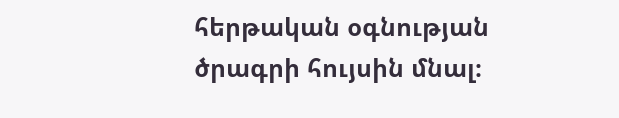հերթական օգնության ծրագրի հույսին մնալ։